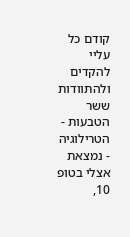קודם כל עליי להקדים ולהתוודות ששר הטבעות - הטרילוגיה - נמצאת אצלי בטופ 10,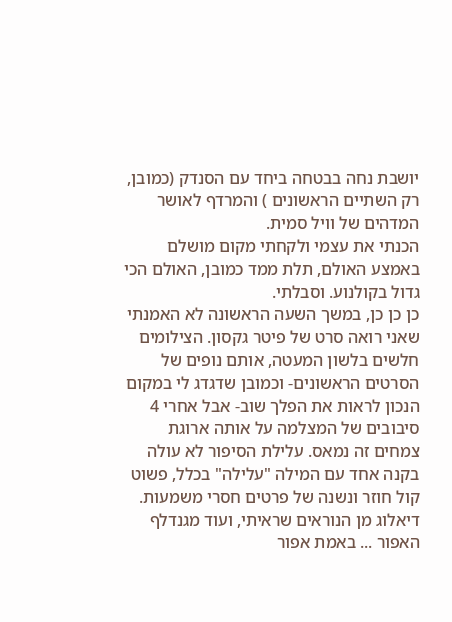יושבת נחה בבטחה ביחד עם הסנדק (כמובן, רק השתיים הראשונים ) והמרדף לאושר המדהים של וויל סמית.
הכנתי את עצמי ולקחתי מקום מושלם באמצע האולם, תלת ממד כמובן, האולם הכי גדול בקולנוע. וסבלתי.
כן כן כן, במשך השעה הראשונה לא האמנתי שאני רואה סרט של פיטר גקסון. הצילומים חלשים בלשון המעטה, אותם נופים של הסרטים הראשונים- וכמובן שדגדג לי במקום הנכון לראות את הפלך שוב- אבל אחרי 4 סיבובים של המצלמה על אותה ארוגת צמחים זה נמאס. עלילת הסיפור לא עולה בקנה אחד עם המילה "עלילה" בכלל, פשוט קול חוזר ונשנה של פרטים חסרי משמעות. דיאלוג מן הנוראים שראיתי, ועוד מגנדלף האפור ... באמת אפור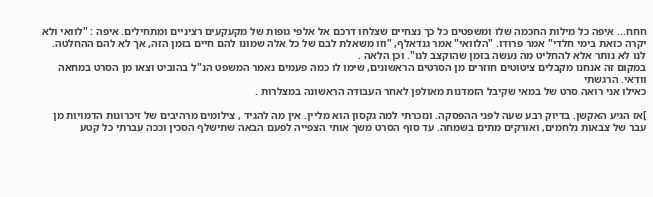חחח... איפה כל מילות החכמה שלו ומשפטים כל כך נצחיים שצלחו דרכם אל אלפי גופות של מקעקעים רציניים ומתחילים. איפה : "לוואי ולא יקרה כזאת בימי חלדי" אמר פרודו. "הלוואי" אמר גנדאלף, "וזו משאלת לבם של כל אלה שמונו להם חיים בזמן הזה, אך לא להם ההחלטה. לנו לא נותר אלא להחליט מה נעשה בזמן שהוקצב לנו". וכן הלאה .
במקום זה אנחנו מקבלים ציטוטים חוזרים מן הסרטים הראשונים, שימו לו כמה פעמים נאמר המשפט הנ"ל בהוביט וצאו מן הסרט במחאה וודאי. הרגשתי
כאילו אני רואה סרט של במאי שקיבל הזמדנות מאולפן לאחר העבודה הראשונה במצלרות .

]אז הגיע האקשן. בדיוק רבע שעה לפני ההפסקה. ונזכרתי למה גקסון הוא מליין. אין מה להגיד , צילומים מרהיבים של זיכרונות הדמויות מן עבר של צבאות נלחמים, ואורקים מתים בשמחה. עד סוף הסרט משך אותי הצפייה לפעם הבאה שתישלף הסכין וככה עברתי כל קטע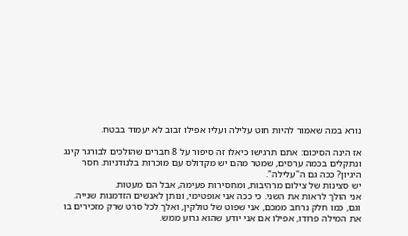נורא במה שאמור להיות חוט עלילה ועליו אפילו זבוב לא יעמוד בבטח.

אז הינה הסיכום: אתם תרגישו כיאלו זה סיפור על 8 חברים שהולכים לבורגר קינג ונתקלים בכמה ערסים, שמטר מהם יש מקדולס עם מוכרות בלנודניות. חסר היגיון? ככה גם ה"עלילה".
יש סצינות של צילום מרהיבות, ומחסירות פעימה, אבל הם מעטות.
אני הולך לראות את השני. כי ככה אני אופטימי, ונותן לאנשים הזדמנות שנייה. וגם, כמו חלק נרחב ממכם, אני שפוט של טולקין, ואלך לכל סרט שרק מזכירים בו את המילה פרודו, אפילו אם אני יודע שהוא גרוע ממש.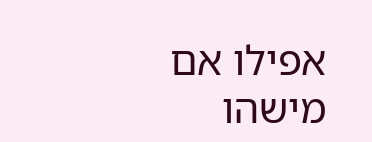אפילו אם מישהו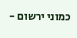כמוני ירשום -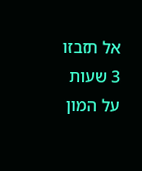אל תזבזו 3 שעות על המון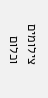צילומים וכלום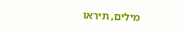מילים, תיראו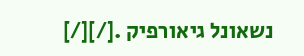נשאונל גיאורפיק .[/][/]